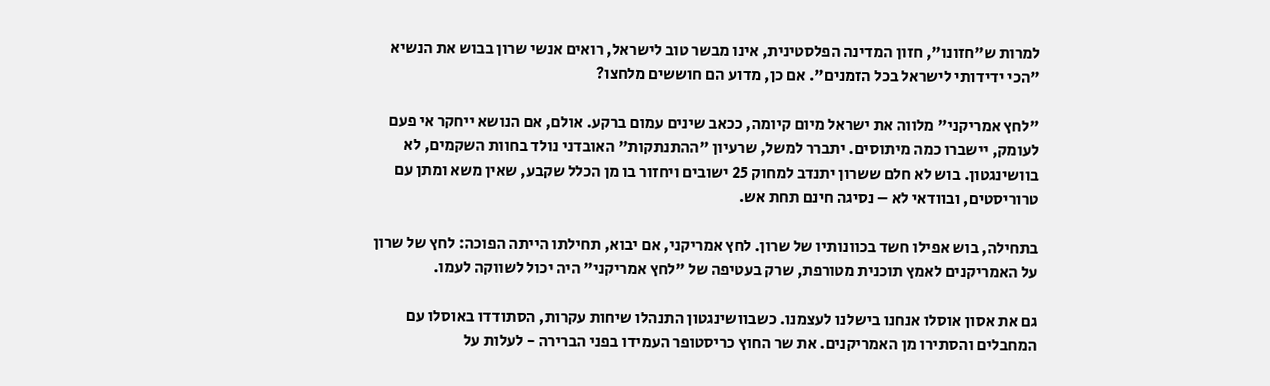למרות ש"חזונו", חזון המדינה הפלסטינית, אינו מבשר טוב לישראל, רואים אנשי שרון בבוש את הנשיא "הכי ידידותי לישראל בכל הזמנים". אם כן, מדוע הם חוששים מלחצו?

"לחץ אמריקני" מלווה את ישראל מיום קיומה, ככאב שינים עמום ברקע. אולם, אם הנושא ייחקר אי פעם לעומק, יישברו כמה מיתוסים. יתברר למשל, שרעיון "ההתנתקות" האובדני נולד בחוות השקמים, לא בוושינגטון. בוש לא חלם ששרון יתנדב למחוק 25 ישובים ויחזור בו מן הכלל שקבע, שאין משא ומתן עם טרוריסטים, ובוודאי לא – נסיגה חינם תחת אש.

בתחילה, בוש אפילו חשד בכוונותיו של שרון. לחץ אמריקני, אם יבוא, תחילתו הייתה הפוכה: לחץ של שרון על האמריקנים לאמץ תוכנית מטורפת, שרק בעטיפה של "לחץ אמריקני" היה יכול לשווקה לעמו.

גם את אסון אוסלו אנחנו בישלנו לעצמנו. כשבוושינגטון התנהלו שיחות עקרות, הסתודדו באוסלו עם המחבלים והסתירו מן האמריקנים. את שר החוץ כריסטופר העמידו בפני הברירה - לעלות על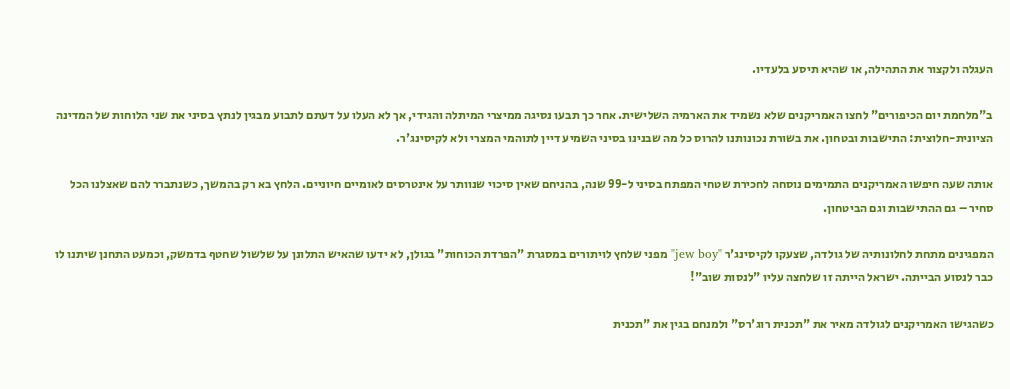העגלה ולקצור את התהילה, או שהיא תיסע בלעדיו.

ב"מלחמת יום הכיפורים" לחצו האמריקנים שלא נשמיד את הארמיה השלישית. אחר כך תבעו נסיגה ממיצרי המיתלה והגידי, אך לא העלו על דעתם לתבוע מבגין לנתץ בסיני את שני הלוחות של המדינה הציונית-חלוצית: התישבות ובטחון. את בשורת נכונותנו להרוס כל מה שבנינו בסיני השמיע דיין לתוהמי המצרי ולא לקיסינג'ר.

אותה שעה חיפשו האמריקנים התמימים נוסחה לחכירת שטחי המפתח בסיני ל-99 שנה, בהניחם שאין סיכוי שנוותר על אינטרסים לאומיים חיוניים. הלחץ בא רק בהמשך, כשנתברר להם שאצלנו הכל סחיר – גם ההתישבות וגם הביטחון.

המפגינים מתחת לחלונותיה של גולדה, שצעקו לקיסינג'ר "jew boy" מפני שלחץ לויתורים במסגרת "הפרדת הכוחות" בגולן, לא ידעו שהאיש התלונן על שלשול שחטף בדמשק, וכמעט התחנן שיתנו לו כבר לנסוע הבייתה. ישראל הייתה זו שלחצה עליו "לנסות שוב"!

כשהגישו האמריקנים לגולדה מאיר את "תכנית רוג'רס" ולמנחם בגין את "תכנית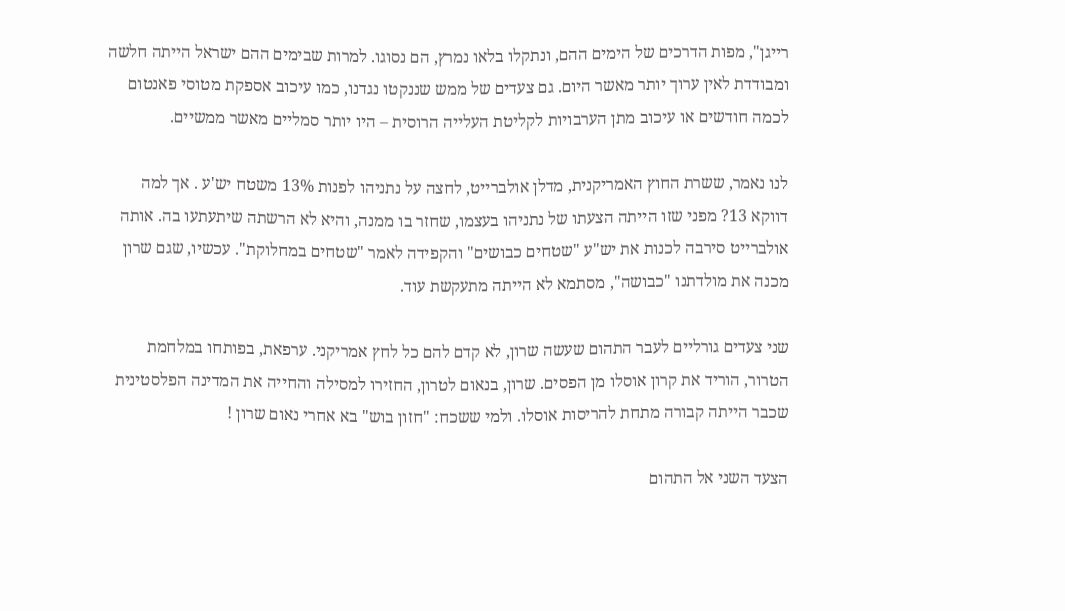רייגן", מפות הדרכים של הימים ההם, ונתקלו בלאו נמרץ, הם נסוגו. למרות שבימים ההם ישראל הייתה חלשה ומבודדת לאין ערוך יותר מאשר היום. גם צעדים של ממש שננקטו נגדנו, כמו עיכוב אספקת מטוסי פאנטום לכמה חודשים או עיכוב מתן הערבויות לקליטת העלייה הרוסית – היו יותר סמליים מאשר ממשיים.

לנו נאמר, ששרת החוץ האמריקנית, מדלן אולברייט, לחצה על נתניהו לפנות 13% משטח יש'ע . אך למה דווקא 13? מפני שזו הייתה הצעתו של נתניהו בעצמו, שחזר בו ממנה, והיא לא הרשתה שיתעתעו בה. אותה אולברייט סירבה לכנות את יש"ע "שטחים כבושים" והקפידה לאמר "שטחים במחלוקת". עכשיו, שגם שרון מכנה את מולדתנו "כבושה", מסתמא לא הייתה מתעקשת עוד.

שני צעדים גורליים לעבר התהום שעשה שרון, לא קדם להם כל לחץ אמריקני. ערפאת, בפותחו במלחמת הטרור, הוריד את קרון אוסלו מן הפסים. שרון, בנאום לטרון, החזירו למסילה והחייה את המדינה הפלסטינית שכבר הייתה קבורה מתחת להריסות אוסלו. ולמי ששכח: "חזון בוש" בא אחרי נאום שרון !

הצעד השני אל התהום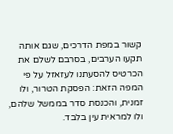קשור במפת הדרכים, שגם אותה תקעו הערבים, בסרבם לשלם את הכרטיס להסעתנו לעזאזל על פי המפה הזאת: הפסקת הטרור, ולו זמנית, והכנסת סדר בממשל שלהם, ולו למראית עין בלבד.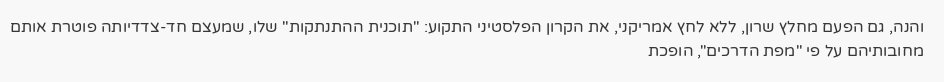והנה, גם הפעם מחלץ שרון, ללא לחץ אמריקני, את הקרון הפלסטיני התקוע: "תוכנית ההתנתקות" שלו, שמעצם חד-צדדיותה פוטרת אותם מחובותיהם על פי "מפת הדרכים", הופכת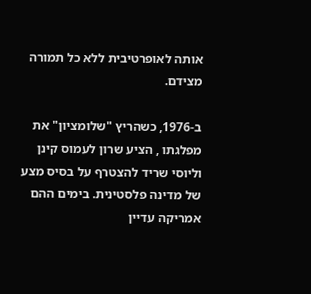אותה לאופרטיבית ללא כל תמורה מצידם.

ב-1976, כשהריץ "שלומציון" את מפלגתו , הציע שרון לעמוס קינן וליוסי שריד להצטרף על בסיס מצע של מדינה פלסטינית. בימים ההם אמריקה עדיין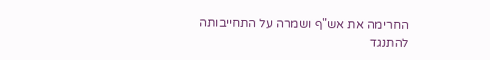החרימה את אש"ף ושמרה על התחייבותה להתנגד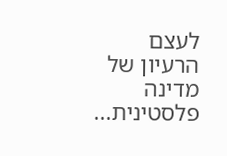לעצם הרעיון של מדינה פלסטינית...